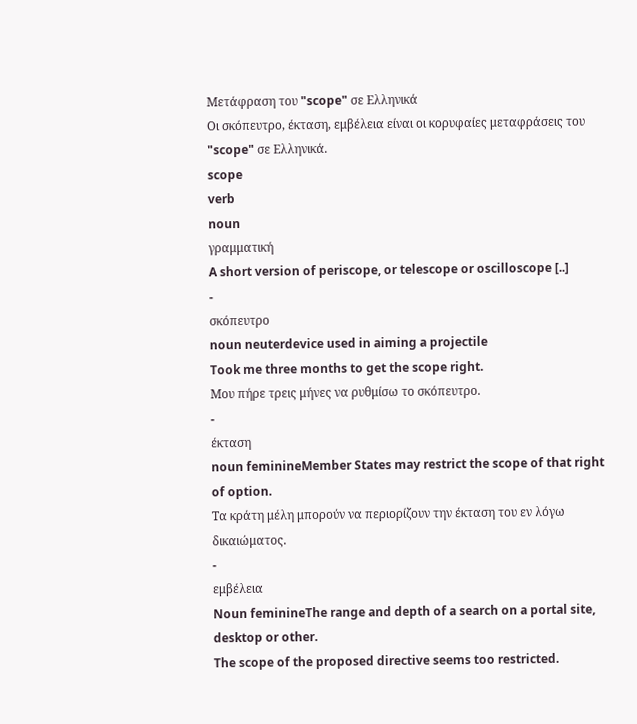Μετάφραση του "scope" σε Ελληνικά
Οι σκόπευτρο, έκταση, εμβέλεια είναι οι κορυφαίες μεταφράσεις του "scope" σε Ελληνικά.
scope
verb
noun
γραμματική
A short version of periscope, or telescope or oscilloscope [..]
-
σκόπευτρο
noun neuterdevice used in aiming a projectile
Took me three months to get the scope right.
Μου πήρε τρεις μήνες να ρυθμίσω το σκόπευτρο.
-
έκταση
noun feminineMember States may restrict the scope of that right of option.
Τα κράτη μέλη μπορούν να περιορίζουν την έκταση του εν λόγω δικαιώματος.
-
εμβέλεια
Noun feminineThe range and depth of a search on a portal site, desktop or other.
The scope of the proposed directive seems too restricted.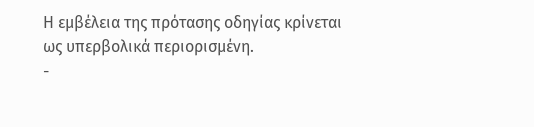Η εμβέλεια της πρότασης οδηγίας κρίνεται ως υπερβολικά περιορισμένη.
-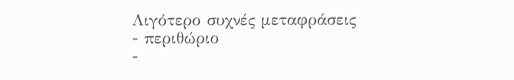Λιγότερο συχνές μεταφράσεις
- περιθώριο
-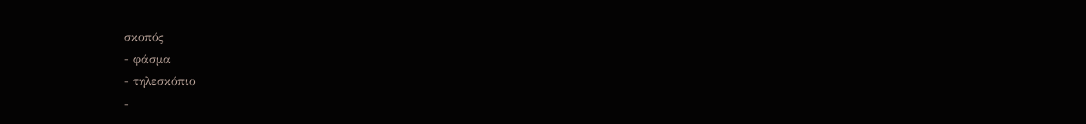σκοπός
- φάσμα
- τηλεσκόπιο
-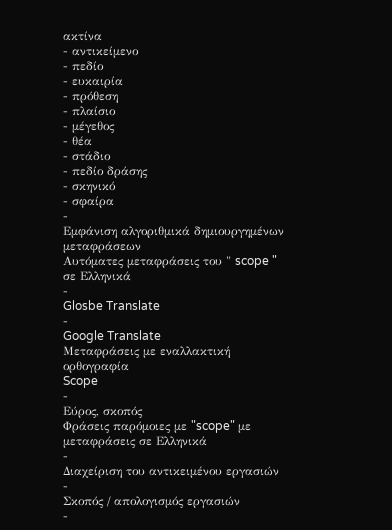ακτίνα
- αντικείμενο
- πεδίο
- ευκαιρία
- πρόθεση
- πλαίσιο
- μέγεθος
- θέα
- στάδιο
- πεδίο δράσης
- σκηνικό
- σφαίρα
-
Εμφάνιση αλγοριθμικά δημιουργημένων μεταφράσεων
Αυτόματες μεταφράσεις του " scope " σε Ελληνικά
-
Glosbe Translate
-
Google Translate
Μεταφράσεις με εναλλακτική ορθογραφία
Scope
-
Εύρος, σκοπός
Φράσεις παρόμοιες με "scope" με μεταφράσεις σε Ελληνικά
-
Διαχείριση του αντικειμένου εργασιών
-
Σκοπός / απολογισμός εργασιών
-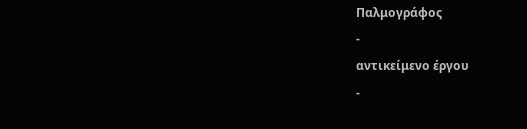Παλμογράφος
-
αντικείμενο έργου
-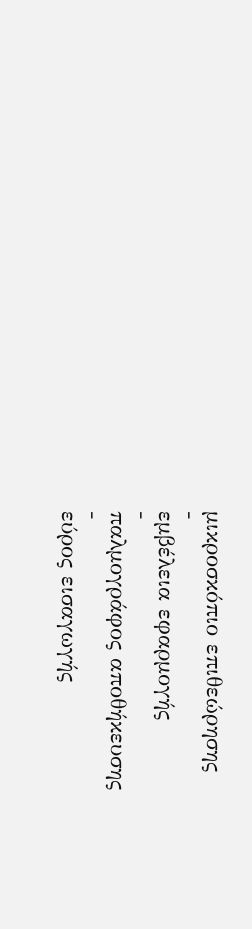μικροσκόπιο επιθεώρησης
-
εμβέλεια εφαρμογής
-
παλμογράφος αποθήκευσης
-
εύρος εισαγωγής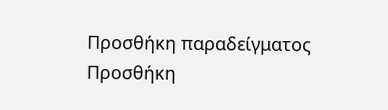Προσθήκη παραδείγματος
Προσθήκη